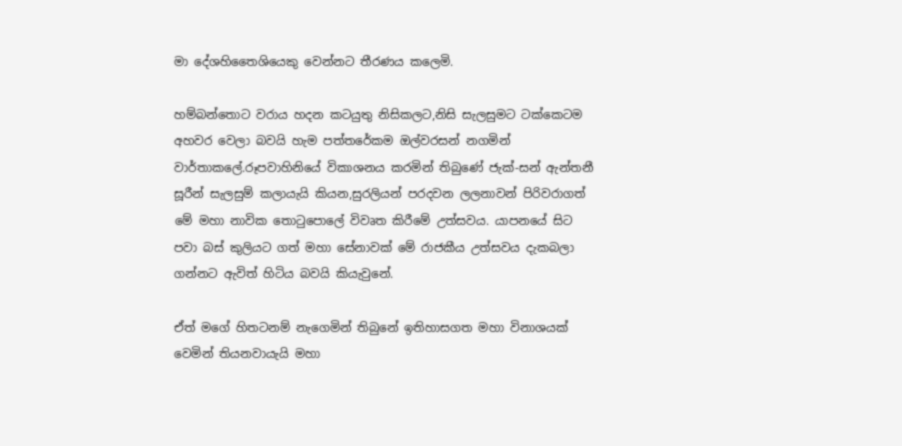මා දේශහිතෛශියෙකු වෙන්නට තීරණය කලෙමි.

හම්බන්තොට වරාය හදන කටයුතු නිසිකලට,නිසි සැලසුමට ටක්කෙටම අහවර වෙලා බවයි හැම පත්තරේකම ඔල්වරසන් නගමින් වාර්තාකලේ.රූපවාහිනියේ විකාශනය කරමින් තිබුණේ ජැක්-සන් ඇන්තනී සූරීන් සැලසුම් කලායැයි කියන,සුරලියන් පරදවන ලලනාවන් පිරිවරාගත් මේ මහා නාවික තොටුපොලේ විවෘත කිරීමේ උත්සවය. යාපනයේ සිට පවා බස් කුලියට ගත් මහා සේනාවක් මේ රාජකීය උත්සවය දැකබලා ගන්නට ඇවිත් හිටිය බවයි කියැවුනේ.

ඒත් මගේ හිතටනම් නැගෙමින් තිබුනේ ඉතිහාසගත මහා විනාශයක් වෙමින් තියනවායැයි මහා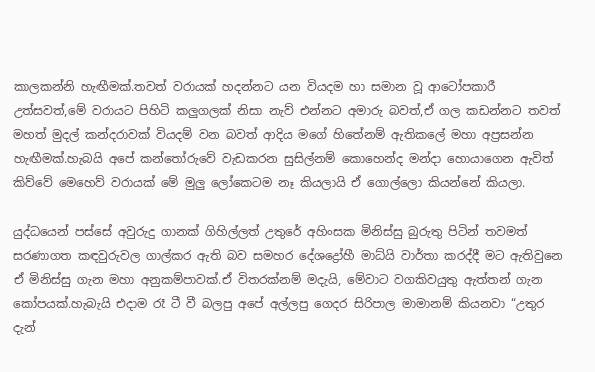කාලකන්නි හැඟීමක්.තවත් වරායක් හදන්නට යන වියදම හා සමාන වූ ආටෝපකාරී උත්සවත්,මේ වරායට පිහිටි කලුගලක් නිසා නැව් එන්නට අමාරු බවත්,ඒ ගල කඩන්නට තවත් මහත් මුදල් කන්දරාවක් වියදම් වන බවත් ආදිය මගේ හිතේනම් ඇතිකලේ මහා අප්‍රසන්න හැඟීමක්.හැබයි අපේ කන්තෝරුවේ වැඩකරන සුසිල්නම් කොහෙන්ද මන්දා හොයාගෙන ඇවිත් කිව්වේ මෙහෙව් වරායක් මේ මුලු ලෝකෙටම නෑ කියලායි ඒ ගොල්ලො කියන්නේ කියලා.

යුද්ධයෙන් පස්සේ අවුරුදු ගානක් ගිහිල්ලත් උතුරේ අහිංසක මිනිස්සු බුරුතු පිටින් තවමත් සරණාගත කඳවුරුවල ගාල්කර ඇති බව සමහර දේශද්‍රෝහී මාධ්යි වාර්තා කරද්දී මට ඇතිවුනෙ ඒ මිනිස්සු ගැන මහා අනුකම්පාවක්.ඒ විතරක්නම් මදැයි, මේවාට වගකිවයුතු ඇත්තන් ගැන කෝපයක්.හැබැයි එදාම රෑ ටී වී බලපු අපේ අල්ලපු ගෙදර සිරිපාල මාමානම් කියනවා “උතුර දැන්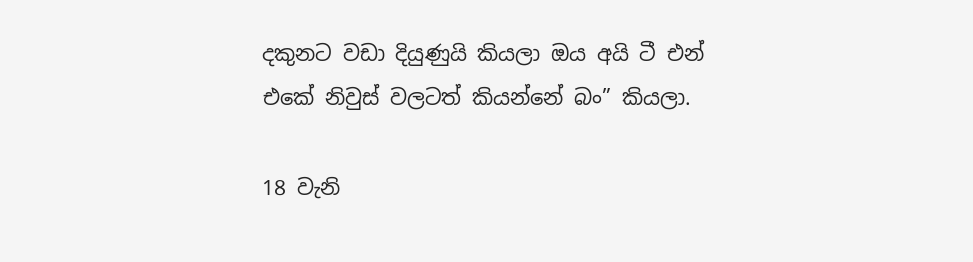දකුනට වඩා දියුණුයි කියලා ඔය අයි ටී එන් එකේ නිවුස් වලටත් කියන්නේ බං” කියලා.

18 වැනි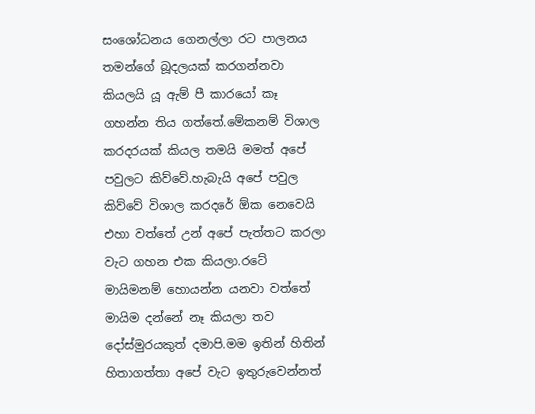සංශෝධනය ගෙනල්ලා රට පාලනය තමන්ගේ බූදලයක් කරගන්නවා කියලයි යූ ඇම් පී කාරයෝ කෑ ගහන්න තිය ගත්තේ.මේකනම් විශාල කරදරයක් කියල තමයි මමත් අපේ පවුලට කිව්වේ.හැබැයි අපේ පවුල කිව්වේ විශාල කරදරේ ඕක නෙවෙයි එහා වත්තේ උන් අපේ පැත්තට කරලා වැට ගහන එක කියලා.රටේ මායිමනම් හොයන්න යනවා වත්තේ මායිම දන්නේ නෑ කියලා තව දෝස්මුරයකුත් දමාපි.මම ඉතින් හිතින් හිතාගත්තා අපේ වැට ඉතුරුවෙන්නත්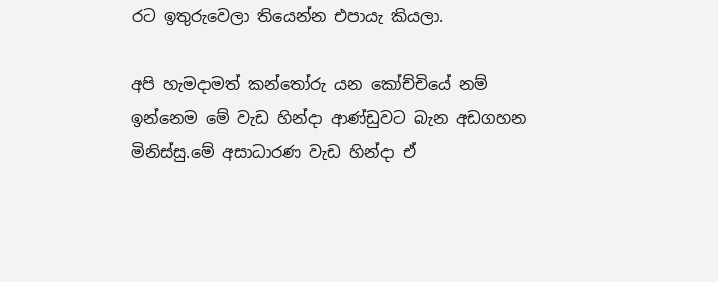රට ඉතුරුවෙලා තියෙන්න එපායැ කියලා.

අපි හැමදාමත් කන්තෝරු යන කෝච්චියේ නම් ඉන්නෙම මේ වැඩ හින්දා ආණ්ඩුවට බැන අඩගහන මිනිස්සු.මේ අසාධාරණ වැඩ හින්දා ඒ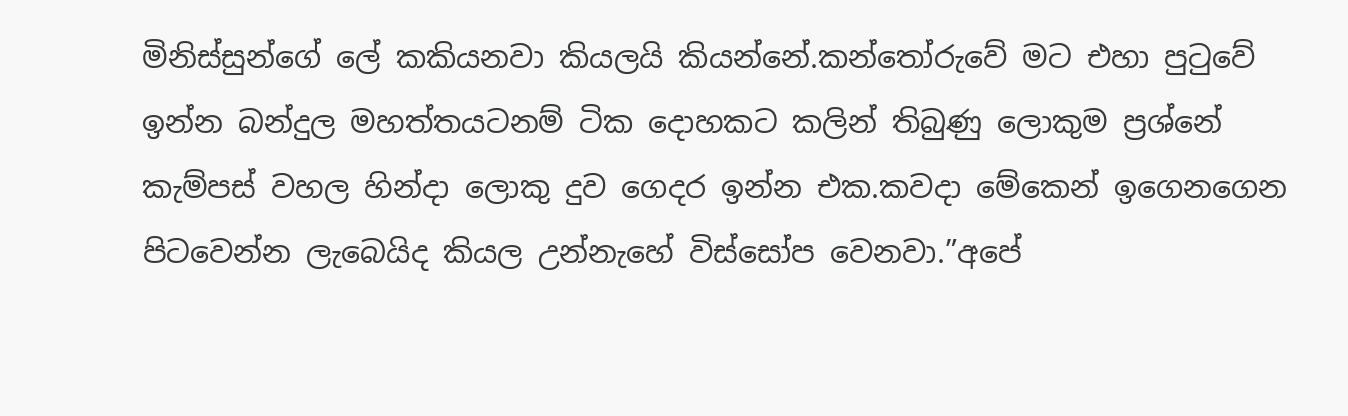මිනිස්සුන්ගේ ලේ කකියනවා කියලයි කියන්නේ.කන්තෝරුවේ මට එහා පුටුවේ ඉන්න බන්දුල මහත්තයටනම් ටික දොහකට කලින් තිබුණු ලොකුම ප්‍රශ්නේ කැම්පස් වහල හින්දා ලොකු දුව ගෙදර ඉන්න එක.කවදා මේකෙන් ඉගෙනගෙන පිටවෙන්න ලැබෙයිද කියල උන්නැහේ විස්සෝප වෙනවා.”අපේ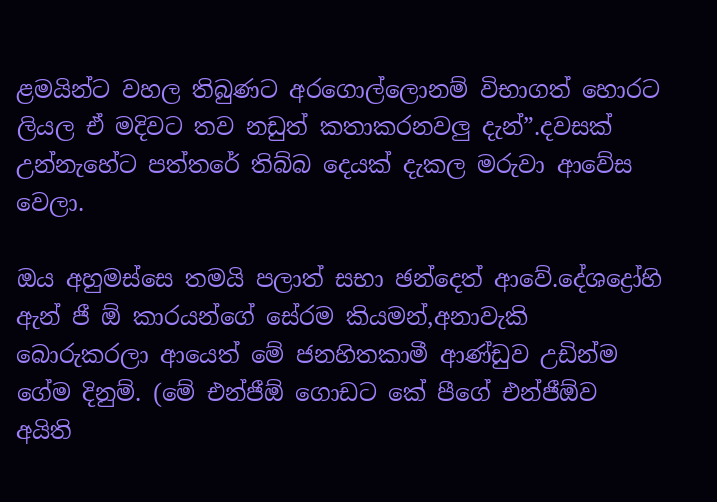ළමයින්ට වහල තිබුණට අරගොල්ලොනම් විභාගත් හොරට ලියල ඒ මදිවට තව නඩුත් කතාකරනවලු දැන්”.දවසක් උන්නැහේට පත්තරේ තිබ්බ දෙයක් දැකල මරුවා ආවේස වෙලා.

ඔය අහුමස්සෙ තමයි පලාත් සභා ඡන්දෙත් ආවේ.දේශද්‍රෝහි ඇන් ජී ඕ කාරයන්ගේ සේරම කියමන්,අනාවැකි බොරුකරලා ආයෙත් මේ ජනහිතකාමී ආණ්ඩුව උඩින්ම ගේම දිනුම්. (මේ එන්ජීඕ ගොඩට කේ පීගේ එන්ජීඕව අයිති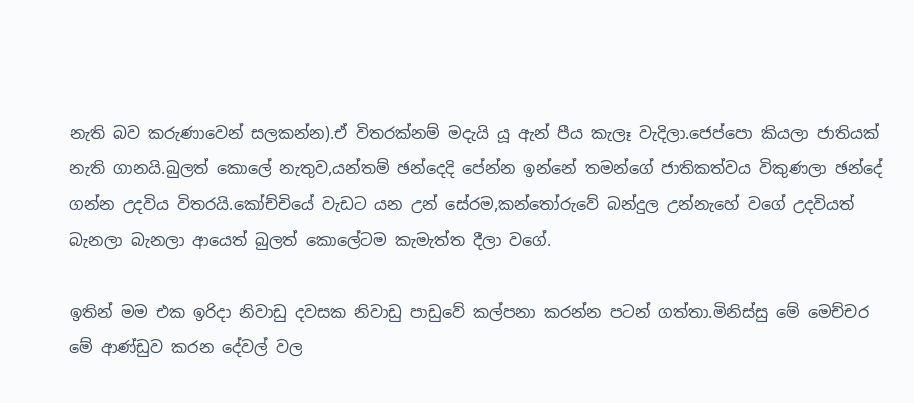නැති බව කරුණාවෙන් සලකන්න).ඒ විතරක්නම් මදැයි යූ ඇන් පීය කැලෑ වැදිලා.ජෙප්පො කියලා ජාතියක් නැති ගානයි.බුලත් කොලේ නැතුව,යන්තම් ඡන්දෙදි පේන්න ඉන්නේ තමන්ගේ ජාතිකත්වය විකුණලා ඡන්දේ ගන්න උදවිය විතරයි.කෝච්චියේ වැඩට යන උන් සේරම,කන්තෝරුවේ බන්දුල උන්නැහේ වගේ උදවියත් බැනලා බැනලා ආයෙත් බුලත් කොලේටම කැමැත්ත දීලා වගේ.

ඉතින් මම එක ඉරිදා නිවාඩු දවසක නිවාඩු පාඩුවේ කල්පනා කරන්න පටන් ගත්තා.මිනිස්සු මේ මෙච්චර මේ ආණ්ඩුව කරන දේවල් වල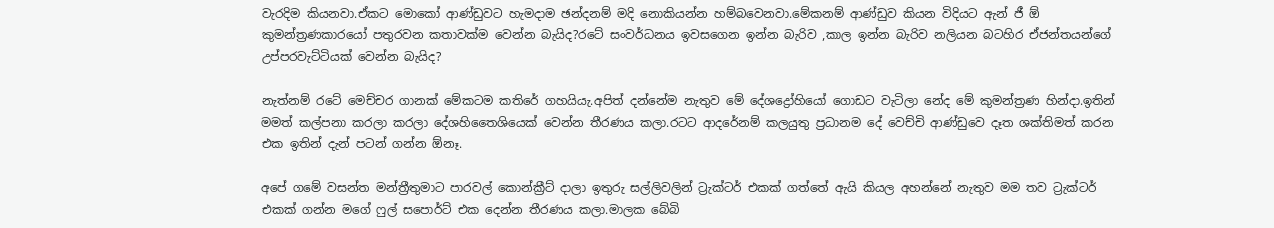වැරදිම කියනවා.ඒකට මොකෝ ආණ්ඩුවට හැමදාම ඡන්දනම් මදි නොකියන්න හම්බවෙනවා.මේකනම් ආණ්ඩුව කියන විදියට ඇන් ජී ඕ කුමන්ත්‍රණකාරයෝ පතුරවන කතාවක්ම වෙන්න බැයිද?රටේ සංවර්ධනය ඉවසගෙන ඉන්න බැරිව ,කාල ඉන්න බැරිව නලියන බටහිර ඒජන්තයන්ගේ උප්පරවැට්ටියක් වෙන්න බැයිද?

නැත්නම් රටේ මෙච්චර ගානක් මේකටම කතිරේ ගහයියැ.අපිත් දන්නේම නැතුව මේ දේශද්‍රෝහියෝ ගොඩට වැටිලා නේද මේ කුමන්ත්‍රණ හින්දා.ඉතින් මමත් කල්පනා කරලා කරලා දේශහිතෛශියෙක් වෙන්න තීරණය කලා.රටට ආදරේනම් කලයුතු ප්‍රධානම දේ වෙච්චි ආණ්ඩුවෙ දෑත ශක්තිමත් කරන එක ඉතින් දැන් පටන් ගන්න ඕනෑ.

අපේ ගමේ වසන්ත මන්ත්‍රීතුමාට පාරවල් කොන්ක්‍රීට් දාලා ඉතුරු සල්ලිවලින් ට්‍රැක්ටර් එකක් ගත්තේ ඇයි කියල අහන්නේ නැතුව මම තව ට්‍රැක්ටර් එකක් ගන්න මගේ ෆුල් සපොර්ට් එක දෙන්න තීරණය කලා.මාලක බේබි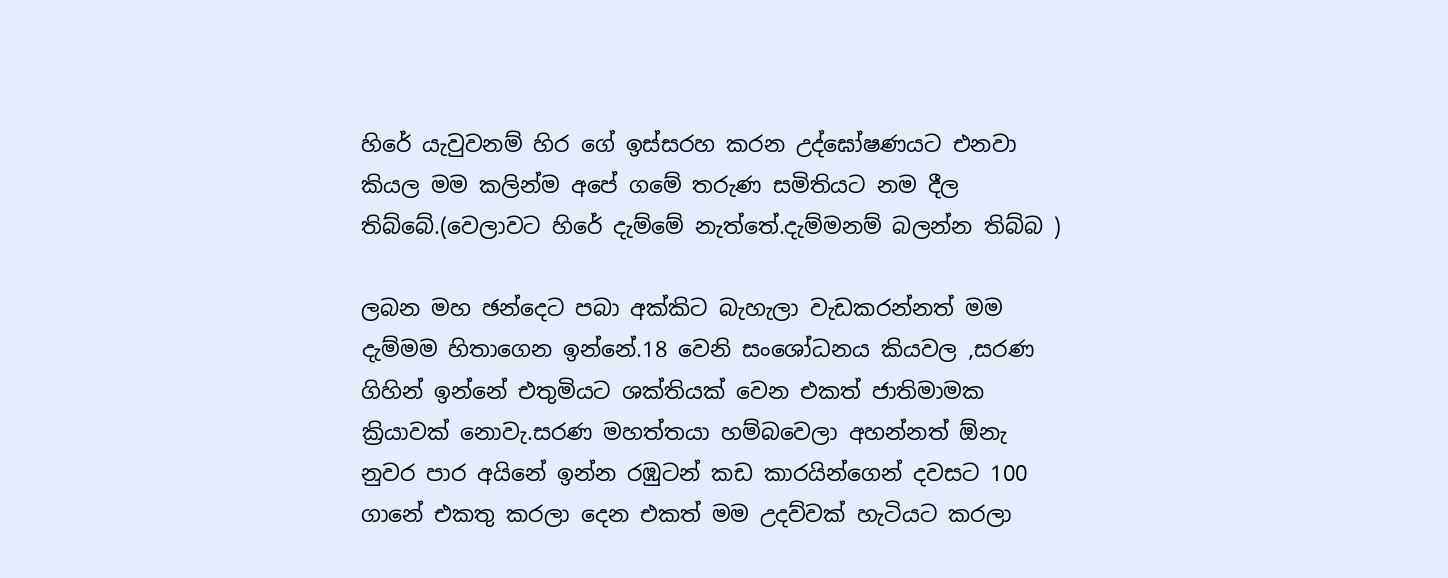හිරේ යැවුවනම් හිර ගේ ඉස්සරහ කරන උද්ඝෝෂණයට එනවා කියල මම කලින්ම අපේ ගමේ තරුණ සමිතියට නම දීල තිබ්බේ.(වෙලාවට හිරේ දැම්මේ නැත්තේ.දැම්මනම් බලන්න තිබ්බ )

ලබන මහ ඡන්දෙට පබා අක්කිට බැහැලා වැඩකරන්නත් මම දැම්මම හිතාගෙන ඉන්නේ.18 වෙනි සංශෝධනය කියවල ,සරණ ගිහින් ඉන්නේ එතුමියට ශක්තියක් වෙන එකත් ජාතිමාමක ක්‍රියාවක් නොවැ.සරණ මහත්තයා හම්බවෙලා අහන්නත් ඕනැ නුවර පාර අයිනේ ඉන්න රඹුටන් කඩ කාරයින්ගෙන් දවසට 100 ගානේ එකතු කරලා දෙන එකත් මම උදව්වක් හැටියට කරලා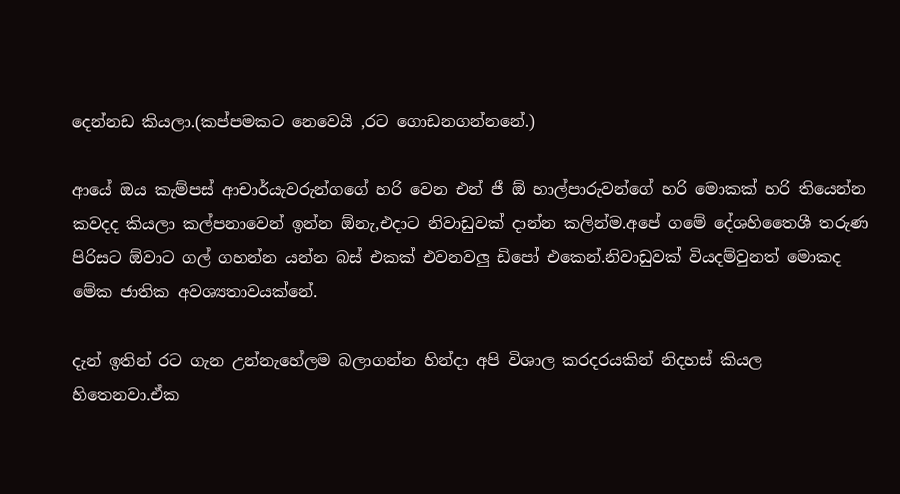දෙන්නඩ කියලා.(කප්පමකට නෙවෙයි ,රට ගොඩනගන්නනේ.)

ආයේ ඔය කැම්පස් ආචාර්යැවරුන්ගගේ හරි වෙන එන් ජී ඕ හාල්පාරුවන්ගේ හරි මොකක් හරි තියෙන්න කවදද කියලා කල්පනාවෙන් ඉන්න ඕනැ,එදාට නිවාඩුවක් දාන්න කලින්ම.අපේ ගමේ දේශහිතෛශී තරුණ පිරිසට ඕවාට ගල් ගහන්න යන්න බස් එකක් එවනවලු ඩිපෝ එකෙන්.නිවාඩුවක් වියදම්වුනත් මොකද මේක ජාතික අවශ්‍යතාවයක්නේ.

දැන් ඉතින් රට ගැන උන්නැහේලම බලාගන්න හින්දා අපි විශාල කරදරයකින් නිදහස් කියල හිතෙනවා.ඒක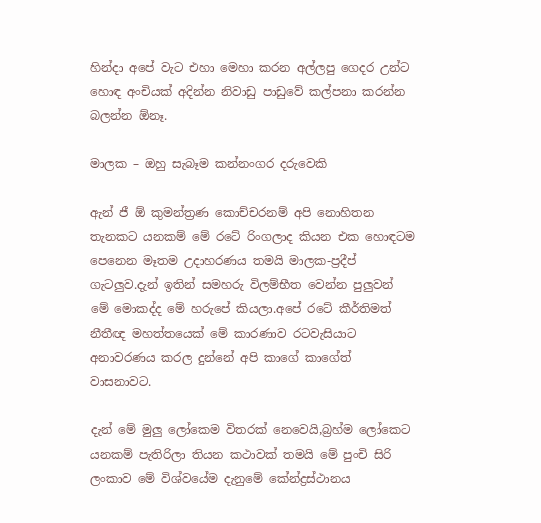හින්දා අපේ වැට එහා මෙහා කරන අල්ලපු ගෙදර උන්ට හොඳ අංචියක් අදින්න නිවාඩු පාඩුවේ කල්පනා කරන්න බලන්න ඕනෑ.

මාලක – ඔහු සැබෑම කන්නංගර දරුවෙකි

ඇන් ජී ඕ කුමන්ත්‍රණ කොච්චරනම් අපි නොහිතන තැනකට යනකම් මේ රටේ රිංගලාද කියන එක හොඳටම පෙනෙන මෑතම උදාහරණය තමයි මාලක-ප්‍රදීප් ගැටලුව.දැන් ඉතින් සමහරු විලම්භීත වෙන්න පුලුවන් මේ මොකද්ද මේ හරුපේ කියලා.අපේ රටේ කීර්තිමත් නීතීඥ මහත්තයෙක් මේ කාරණාව රටවැසියාට අනාවරණය කරල දුන්නේ අපි කාගේ කාගේත් වාසනාවට.

දැන් මේ මුලු ලෝකෙම විතරක් නෙවෙයි,බ්‍රහ්ම ලෝකෙට යනකම් පැතිරිලා තියන කථාවක් තමයි මේ පුංචි සිරි ලංකාව මේ විශ්වයේම දැනුමේ කේන්ද්‍රස්ථානය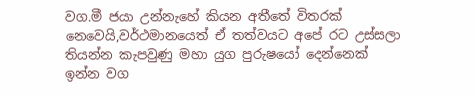වග.මී ජයා උන්නැහේ කියන අතීතේ විතරක් නෙවෙයි,වර්ථමානයෙත් ඒ තත්වයට අපේ රට උස්සලා තියන්න කැපවුණු මහා යුග පුරුෂයෝ දෙන්නෙක් ඉන්න වග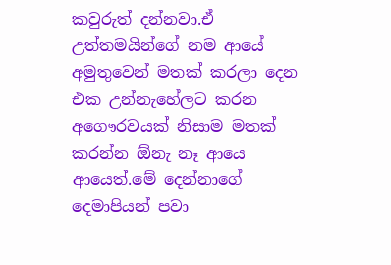කවුරුත් දන්නවා.ඒ උත්තමයින්ගේ නම ආයේ අමුතුවෙන් මතක් කරලා දෙන එක උන්නැහේලට කරන අගෞරවයක් නිසාම මතක් කරන්න ඕනැ නෑ ආයෙ ආයෙත්.මේ දෙන්නාගේ දෙමාපියන් පවා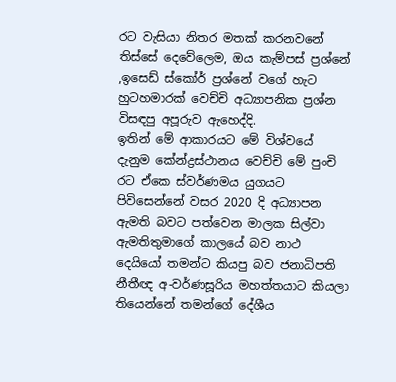රට වැසියා නිතර මතක් කරනවනේ තිස්සේ දෙවේලෙම, ඔය කැම්පස් ප්‍රශ්නේ ,ඉසෙඩ් ස්කෝර් ප්‍රශ්නේ වගේ හැට හුටහමාරක් වෙච්චි අධ්‍යාපනික ප්‍රශ්න විසඳපු අපූරුව ඇහෙද්දි.
ඉතින් මේ ආකාරයට මේ විශ්වයේ දැනුම කේන්ද්‍රස්ථානය වෙච්චි මේ පුංචි රට ඒකෙ ස්වර්ණමය යුගයට පිවිසෙන්නේ වසර 2020 දි අධ්‍යාපන ඇමති බවට පත්වෙන මාලක සිල්වා ඇමතිතුමාගේ කාලයේ බව නාථ දෙයියෝ තමන්ට කියපු බව ජනාධිපති නීතීඥ අ-වර්ණසූරිය මහත්තයාට කියලා තියෙන්නේ තමන්ගේ දේශීය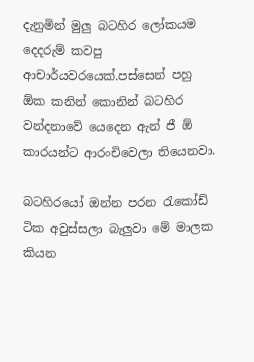දැනුමින් මුලු බටහිර ලෝකයම දෙදරුම් කවපු ආචාර්යවරයෙක්.පස්සෙන් පහු ඕක කනින් කොනින් බටහිර වන්දනාවේ යෙදෙන ඇන් ජී ඕ කාරයන්ට ආරංචිවෙලා තියෙනවා.

බටහිරයෝ ඔන්න පරන රැකෝඩ් ටික අවුස්සලා බැලුවා මේ මාලක කියන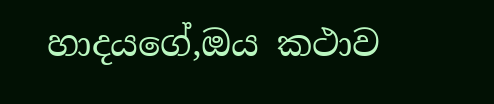හාදයගේ,ඔය කථාව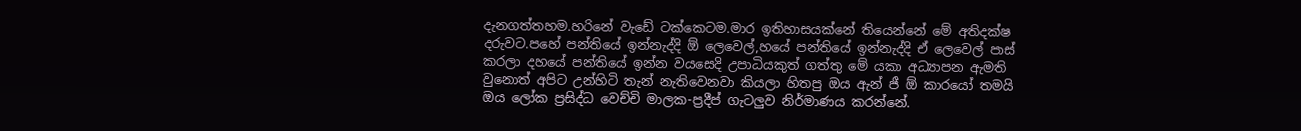දැනගත්තහම.හරිනේ වැඩේ ටක්කෙටම.මාර ඉතිහාසයක්නේ තියෙන්නේ මේ අතිදක්ෂ දරුවට.පහේ පන්තියේ ඉන්නැද්දි ඕ ලෙවෙල්,හයේ පන්තියේ ඉන්නැද්දි ඒ ලෙවෙල් පාස් කරලා දහයේ පන්තියේ ඉන්න වයසෙදි උපාධියකුත් ගත්තු මේ යකා අධ්‍යාපන ඇමති වුනොත් අපිට උන්හිටි තැන් නැතිවෙනවා කියලා හිතපු ඔය ඇන් ජී ඕ කාරයෝ තමයි ඔය ලෝක ප්‍රසිද්ධ වෙච්චි මාලක-ප්‍රදීප් ගැටලුව නිර්මාණය කරන්නේ.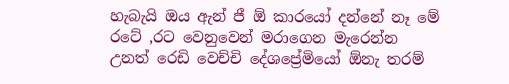හැබැයි ඔය ඇන් ජී ඕ කාරයෝ දන්නේ නෑ මේ රටේ ,රට වෙනුවෙන් මරාගෙන මැරෙන්න උනත් රෙඩි වෙච්චි දේශප්‍රේමියෝ ඕනැ තරම්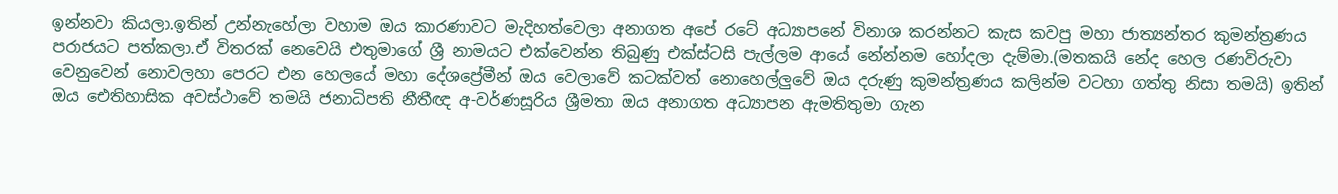ඉන්නවා කියලා.ඉතින් උන්නැහේලා වහාම ඔය කාරණාවට මැදිහත්වෙලා අනාගත අපේ රටේ අධ්‍යාපනේ විනාශ කරන්නට කැස කවපු මහා ජාත්‍යන්තර කුමන්ත්‍රණය පරාජයට පත්කලා.ඒ විතරක් නෙවෙයි එතුමාගේ ශ්‍රී නාමයට එක්වෙන්න තිබුණු එක්ස්ටසි පැල්ලම ආයේ නේන්නම හෝදලා දැම්මා.(මතකයි නේද හෙල රණවිරුවා වෙනුවෙන් නොවලහා පෙරට එන හෙලයේ මහා දේශප්‍රේමීන් ඔය වෙලාවේ කටක්වත් නොහෙල්ලුවේ ඔය දරුණු කුමන්ත්‍රණය කලින්ම වටහා ගත්තු නිසා තමයි) ඉතින් ඔය ඓතිහාසික අවස්ථාවේ තමයි ජනාධිපති නීතීඥ අ-වර්ණසූරිය ශ්‍රීමතා ඔය අනාගත අධ්‍යාපන ඇමතිතුමා ගැන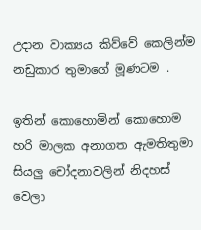උදාන වාක්‍යය කිව්වේ කෙලින්ම නඩුකාර තුමාගේ මූණටම .

ඉතින් කොහොමින් කොහොම හරි මාලක අනාගත ඇමතිතුමා සියලු චෝදනාවලින් නිදහස් වෙලා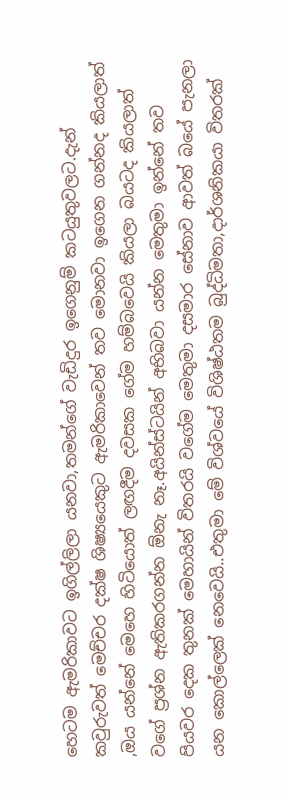හෙටම ඇමරිකාවට ඉගිල්ලිලා යනවා,තමන්ගේ වැඩිදුර ඉගෙනුම් කටයුතුවලට.දැන් කවුරුවත් මෙච්චර දක්ෂ ශිෂ්‍යයෙකුට ඇමරිකාවෙන් තව මොනවා ඉගෙන ගන්නද කියලාත් ,ඔය යන්නේ මෙහෙ හිටියොත් ලඟදීම දවසක ගේම හම්බවෙයි කියලා බයටද කියලාත් වගේ ප්‍රශ්න ඇතිකරගන්න ඕනැ නෑ.අයින්ස්ටයින් අභිබවා යන්න මෙතුමා ඉන්නේ තව පියවර දෙක තුනක් මෙහායින් විතරයි වගේම මෙතුමා දසමාර සේනාව ආවත් බයේ පැනලා යන කොල්ලෙක් නෙවෙයි..එතුමා මේ විශ්වයේ විශිෂ්ඨතම බුද්ධිමතා,දාර්ශනිකයා විතරක්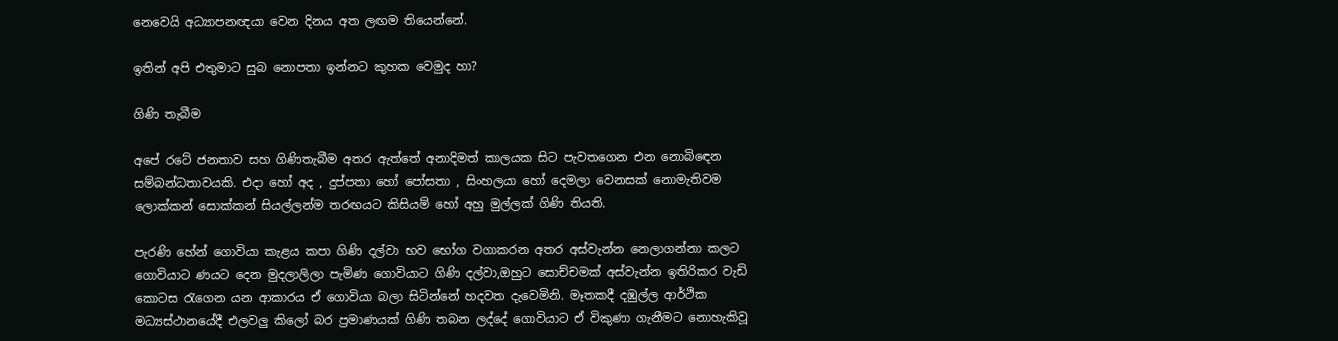නෙවෙයි අධ්‍යාපනඥයා වෙන දිනය අත ලඟම තියෙන්නේ.

ඉතින් අපි එතුමාට සුබ නොපතා ඉන්නට කුහක වෙමුද හා?

ගිණි තැබීම

අපේ රටේ ජනතාව සහ ගිණිතැබීම අතර ඇත්තේ අනාදිමත් කාලයක සිට පැවතගෙන එන නොබිඳෙන සම්බන්ධතාවයකි. එදා හෝ අද , දුප්පතා හෝ පෝසතා , සිංහලයා හෝ දෙමලා වෙනසක් නොමැතිවම ලොක්කන් සොක්කන් සියල්ලන්ම තරඟයට කිසියම් හෝ අහු මුල්ලක් ගිණි තියති.

පැරණි හේන් ගොවියා කැළය කපා ගිණි දල්වා භව භෝග වගාකරන අතර අස්වැන්න නෙලාගන්නා කලට ගොවියාට ණයට දෙන මුදලාලිලා පැමිණ ගොවියාට ගිණි දල්වා,ඔහුට සොච්චමක් අස්වැන්න ඉතිරිකර වැඩි කොටස රැගෙන යන ආකාරය ඒ ගොවියා බලා සිටින්නේ හදවත දැවෙමිනි. මෑතකදී දඹුල්ල ආර්ථික මධ්‍යස්ථානයේදී එලවලු කිලෝ බර ප්‍රමාණයක් ගිණි තබන ලද්දේ ගොවියාට ඒ විකුණා ගැනීමට නොහැකිවූ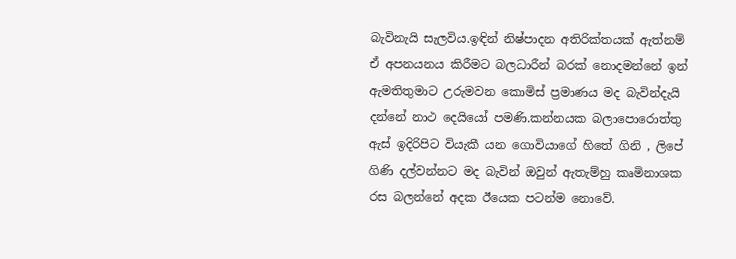බැවිනැයි සැලවිය.ඉඳින් නිෂ්පාදන අතිරික්තයක් ඇත්නම් ඒ අපනයනය කිරීමට බලධාරීන් බරක් නොදමන්නේ ඉන් ඇමතිතුමාට උරුමවන කොමිස් ප්‍රමාණය මද බැවින්දැයි දන්නේ නාථ දෙයියෝ පමණි.කන්නයක බලාපොරොත්තු ඇස් ඉදිරිපිට වියැකී යන ගොවියාගේ හිතේ ගිනි , ලිපේ ගිණි දල්වන්නට මද බැවින් ඔවුන් ඇතැම්හු කෘමිනාශක රස බලන්නේ අදක ඊයෙක පටන්ම නොවේ.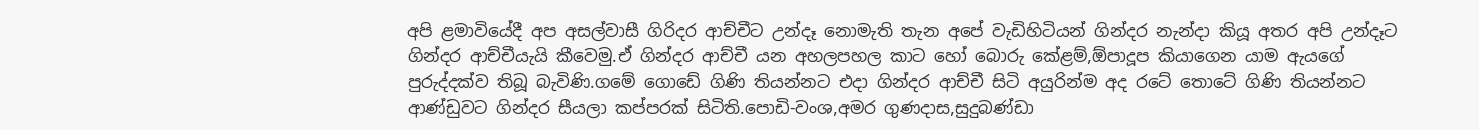අපි ළමාවියේදී අප අසල්වාසී ගිරිදර ආච්චීට උන්දෑ නොමැති තැන අපේ වැඩිහිටියන් ගින්දර නැන්දා කියූ අතර අපි උන්දෑට ගින්දර ආච්චීයැයි කීවෙමු.ඒ ගින්දර ආච්චී යන අහලපහල කාට හෝ බොරු කේළම්,ඕපාදූප කියාගෙන යාම ඇයගේ පුරුද්දක්ව තිබූ බැවිණි.ගමේ ගොඩේ ගිණි තියන්නට එදා ගින්දර ආච්චී සිටි අයුරින්ම අද රටේ තොටේ ගිණි තියන්නට ආණ්ඩුවට ගින්දර සීයලා කප්පරක් සිටිති.පොඩි-වංශ,අමර ගුණදාස,සුදුබණ්ඩා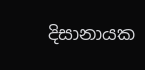දිසානායක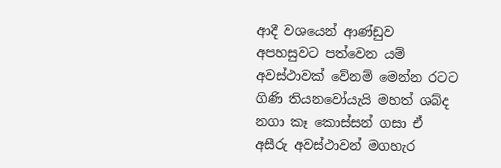ආදී වශයෙන් ආණ්ඩුව අපහසුවට පත්වෙන යම් අවස්ථාවක් වේනම් මෙන්න රටට ගිණි තියනවෝයැයි මහත් ශබ්ද නගා කෑ කොස්සන් ගසා ඒ අසීරු අවස්ථාවන් මගහැර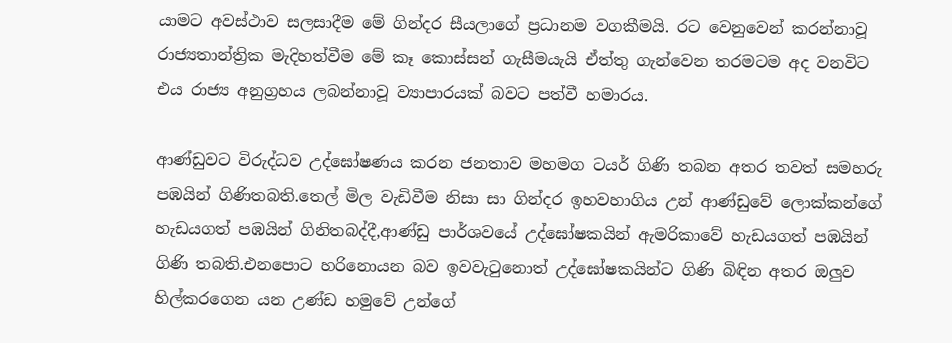යාමට අවස්ථාව සලසාදීම මේ ගින්දර සීයලාගේ ප්‍රධානම වගකීමයි. රට වෙනුවෙන් කරන්නාවූ රාජ්‍යතාන්ත්‍රික මැදිහත්වීම මේ කෑ කොස්සන් ගැසීමයැයි ඒත්තු ගැන්වෙන තරමටම අද වනවිට එය රාජ්‍ය අනුග්‍රහය ලබන්නාවූ ව්‍යාපාරයක් බවට පත්වී හමාරය.

ආණ්ඩුවට විරුද්ධව උද්ඝෝෂණය කරන ජනතාව මහමග ටයර් ගිණි තබන අතර තවත් සමහරු පඹයින් ගිණිතබති.තෙල් මිල වැඩිවීම නිසා සා ගින්දර ඉහවහාගිය උන් ආණ්ඩුවේ ලොක්කන්ගේ හැඩයගත් පඹයින් ගිනිතබද්දී,ආණ්ඩු පාර්ශවයේ උද්ඝෝෂකයින් ඇමරිකාවේ හැඩයගත් පඹයින් ගිණි තබති.එනපොට හරිනොයන බව ඉවවැටුනොත් උද්ඝෝෂකයින්ට ගිණි බිඳින අතර ඔලුව හිල්කරගෙන යන උණ්ඩ හමුවේ උන්ගේ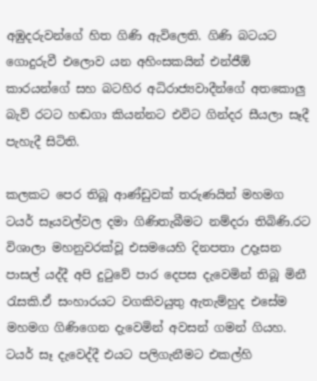අඹුදරුවන්ගේ හිත ගිණි ඇවිලෙති. ගිණි බටයට ගොදුරුවී එලොව යන අහිංසකයින් එන්ජීඕ කාරයන්ගේ සහ බටහිර අධිරාජ්‍යවාදීන්ගේ අතකොලු බැව් රටට හඬගා කියන්නට එවිට ගින්දර සීයලා සෑදී පැහැදී සිටිති.

කලකට පෙර තිබූ ආණ්ඩුවක් තරුණයින් මහමග ටයර් සෑයවල්වල දමා ගිණිතැබීමට නම්දරා තිබිණි.රට විශාලා මහනුවරක්වූ එසමයෙහි දිනපතා උදෑසන පාසල් යද්දී අපි දුටුවේ පාර දෙපස දැවෙමින් තිබූ මිනී රැසකි.ඒ සංහාරයට වගකිවයුතු ඇතැම්හුද එසේම මහමග ගිණිගෙන දැවෙමින් අවසන් ගමන් ගියහ. ටයර් සෑ දැවෙද්දී එයට පලිගැනීමට එකල්හි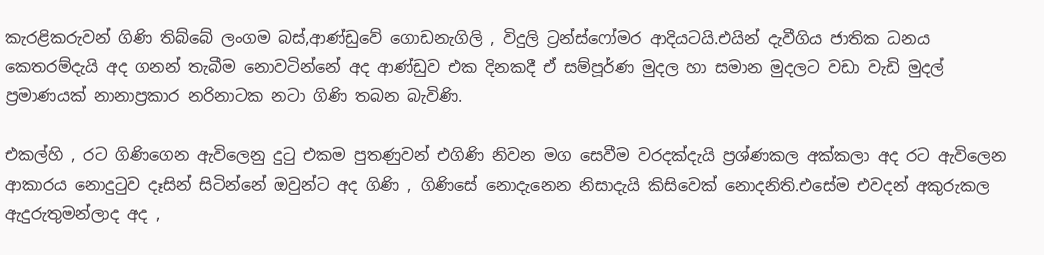කැරළිකරුවන් ගිණි තිබ්බේ ලංගම බස්,ආණ්ඩුවේ ගොඩනැගිලි , විදුලි ට්‍රන්ස්ෆෝමර ආදියටයි.එයින් දැවීගිය ජාතික ධනය කෙතරම්දැයි අද ගනන් තැබීම නොවටින්නේ අද ආණ්ඩුව එක දිනකදී ඒ සම්පූර්ණ මුදල හා සමාන මුදලට වඩා වැඩි මුදල් ප්‍රමාණයක් නානාප්‍රකාර නරිනාටක නටා ගිණි තබන බැවිණි.

එකල්හි , රට ගිණිගෙන ඇවිලෙනු දුටු එකම පුතණුවන් එගිණි නිවන මග සෙවීම වරදක්දැයි ප්‍රශ්ණකල අක්කලා අද රට ඇවිලෙන ආකාරය නොදුටුව දෑසින් සිටින්නේ ඔවුන්ට අද ගිණි , ගිණිසේ නොදැනෙන නිසාදැයි කිසිවෙක් නොදනිති.එසේම එවදන් අකුරුකල ඇදුරුතුමන්ලාද අද ,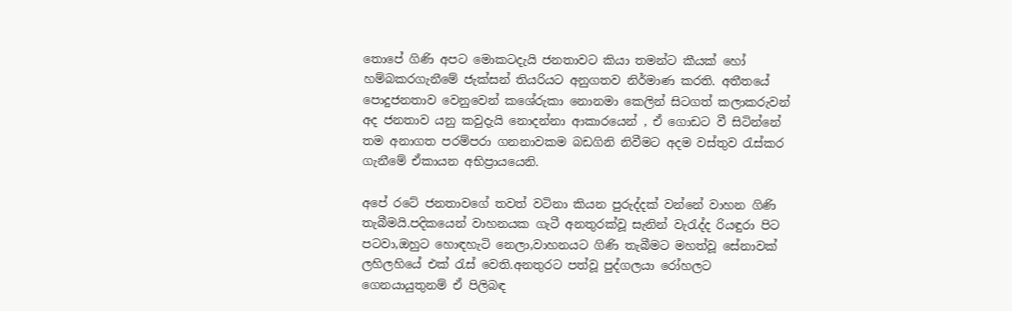තොපේ ගිණි අපට මොකටදැයි ජනතාවට කියා තමන්ට කීයක් හෝ හම්බකරගැනීමේ ජැක්සන් තියරියට අනුගතව නිර්මාණ කරති. අතීතයේ පොදුජනතාව වෙනුවෙන් කශේරුකා නොනමා කෙලින් සිටගත් කලාකරුවන් අද ජනතාව යනු කවුදැයි නොදන්නා ආකාරයෙන් , ඒ ගොඩට වී සිටින්නේ තම අනාගත පරම්පරා ගනනාවකම බඩගිනි නිවීමට අදම වස්තුව රැස්කර ගැනීමේ ඒකායන අභිප්‍රායයෙනි.

අපේ රටේ ජනතාවගේ තවත් වටිනා කියන පුරුද්දක් වන්නේ වාහන ගිණි තැබීමයි.පදිකයෙන් වාහනයක ගැටී අනතුරක්වූ සැනින් වැරැද්ද රියඳුරා පිට පටවා,ඔහුට හොඳහැටි නෙලා,වාහනයට ගිණි තැබීමට මහත්වූ සේනාවක් ලහිලහියේ එක් රැස් වෙති.අනතුරට පත්වූ පුද්ගලයා රෝහලට ගෙනයායුතුනම් ඒ පිලිබඳ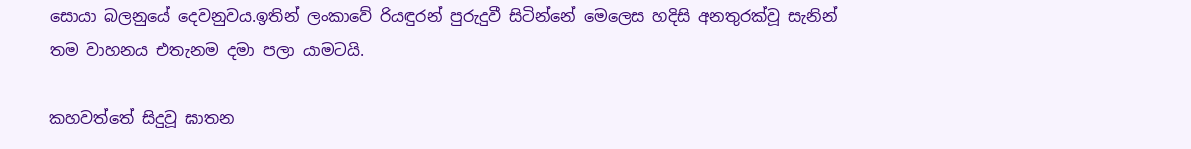සොයා බලනුයේ දෙවනුවය.ඉතින් ලංකාවේ රියඳුරන් පුරුදුවී සිටින්නේ මෙලෙස හදිසි අනතුරක්වූ සැනින් තම වාහනය එතැනම දමා පලා යාමටයි.

කහවත්තේ සිදුවූ ඝාතන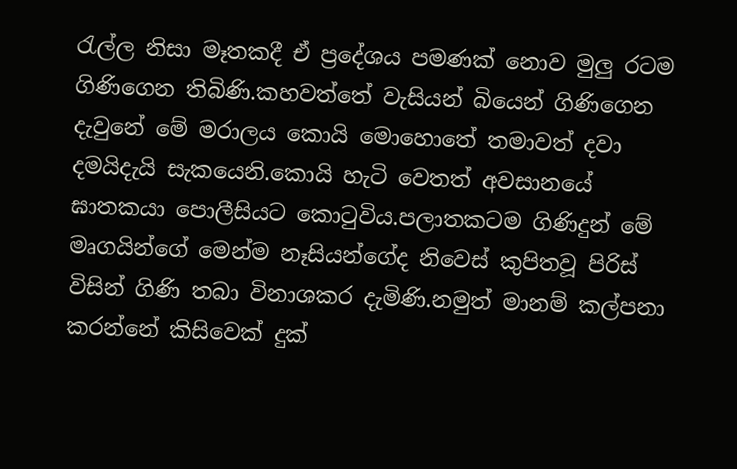රැල්ල නිසා මෑතකදී ඒ ප්‍රදේශය පමණක් නොව මුලු රටම ගිණිගෙන තිබිණි.කහවත්තේ වැසියන් බියෙන් ගිණිගෙන දැවුනේ මේ මරාලය කොයි මොහොතේ තමාවත් දවා දමයිදැයි සැකයෙනි.කොයි හැටි වෙතත් අවසානයේ ඝාතකයා පොලීසියට කොටුවිය.පලාතකටම ගිණිදුන් මේ මෘගයින්ගේ මෙන්ම නෑසියන්ගේද නිවෙස් කුපිතවූ පිරිස් විසින් ගිණි තබා විනාශකර දැමිණි.නමුත් මානම් කල්පනා කරන්නේ කිසිවෙක් දුක්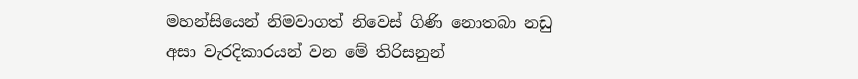මහන්සියෙන් නිමවාගත් නිවෙස් ගිණි නොතබා නඩු අසා වැරදිකාරයන් වන මේ තිරිසනුන්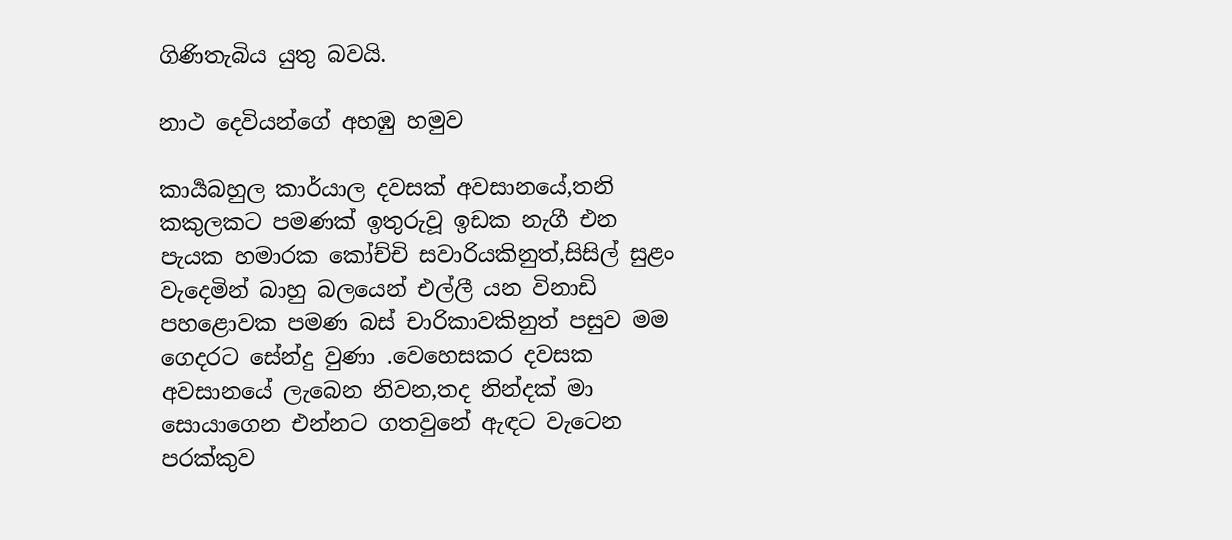ගිණිතැබිය යුතු බවයි.

නාථ දෙවියන්ගේ අහඹු හමුව

කාර්‍යබහුල කාර්යාල දවසක් අවසානයේ,තනි කකුලකට පමණක් ඉතුරුවූ ඉඩක නැගී එන පැයක හමාරක කෝච්චි සවාරියකිනුත්,සිසිල් සුළං වැදෙමින් බාහු බලයෙන් එල්ලී යන විනාඩි පහළොවක පමණ බස් චාරිකාවකිනුත් පසුව මම ගෙදරට සේන්දු වුණා .වෙහෙසකර දවසක අවසානයේ ලැබෙන නිවන,තද නින්දක් මා සොයාගෙන එන්නට ගතවුනේ ඇඳට වැටෙන පරක්කුව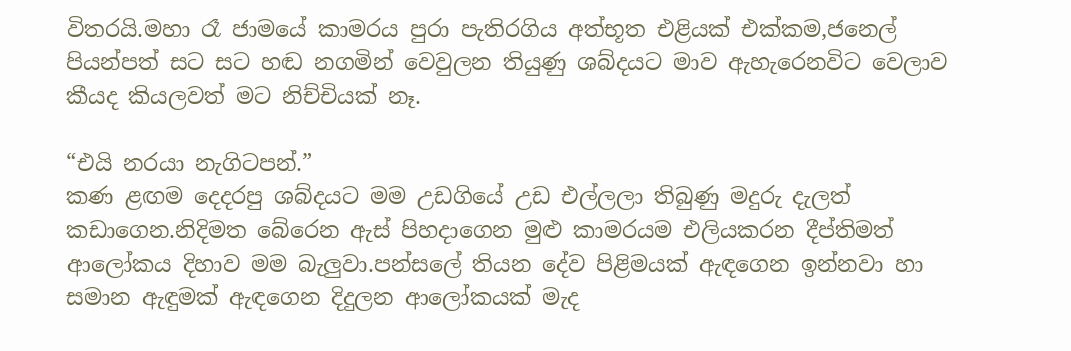විතරයි.මහා රෑ ජාමයේ කාමරය පුරා පැතිරගිය අත්භූත එළියක් එක්කම,ජනෙල් පියන්පත් සට සට හඬ නගමින් වෙවුලන තියුණු ශබ්දයට මාව ඇහැරෙනවිට වෙලාව කීයද කියලවත් මට නිච්චියක් නෑ.

“එයි නරයා නැගිටපන්.”
කණ ළඟම දෙදරපු ශබ්දයට මම උඩගියේ උඩ එල්ලලා තිබුණු මදුරු දැලත් කඩාගෙන.නිදිමත බේරෙන ඇස් පිහදාගෙන මුළු කාමරයම එලියකරන දීප්තිමත් ආලෝකය දිහාව මම බැලුවා.පන්සලේ තියන දේව පිළිමයක් ඇඳගෙන ඉන්නවා හා සමාන ඇඳුමක් ඇඳගෙන දිදුලන ආලෝකයක් මැද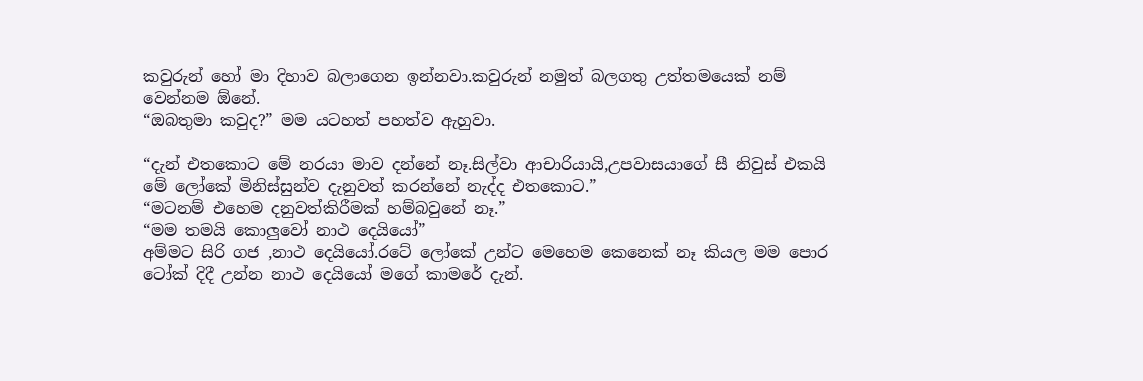කවුරුන් හෝ මා දිහාව බලාගෙන ඉන්නවා.කවුරුන් නමුත් බලගතු උත්තමයෙක් නම් වෙන්නම ඕනේ.
“ඔබතුමා කවුද?” මම යටහත් පහත්ව ඇහුවා.

“දැන් එතකොට මේ නරයා මාව දන්නේ නෑ.සිල්වා ආචාරියායි,උපවාසයාගේ සී නිවුස් එකයි මේ ලෝකේ මිනිස්සුන්ව දැනුවත් කරන්නේ නැද්ද එතකොට.”
“මටනම් එහෙම දනුවත්කිරීමක් හම්බවුනේ නෑ.”
“මම තමයි කොලුවෝ නාථ දෙයියෝ”
අම්මට සිරි ගජ ,නාථ දෙයියෝ.රටේ ලෝකේ උන්ට මෙහෙම කෙනෙක් නෑ කියල මම පොර ටෝක් දිදී උන්න නාථ දෙයියෝ මගේ කාමරේ දැන්.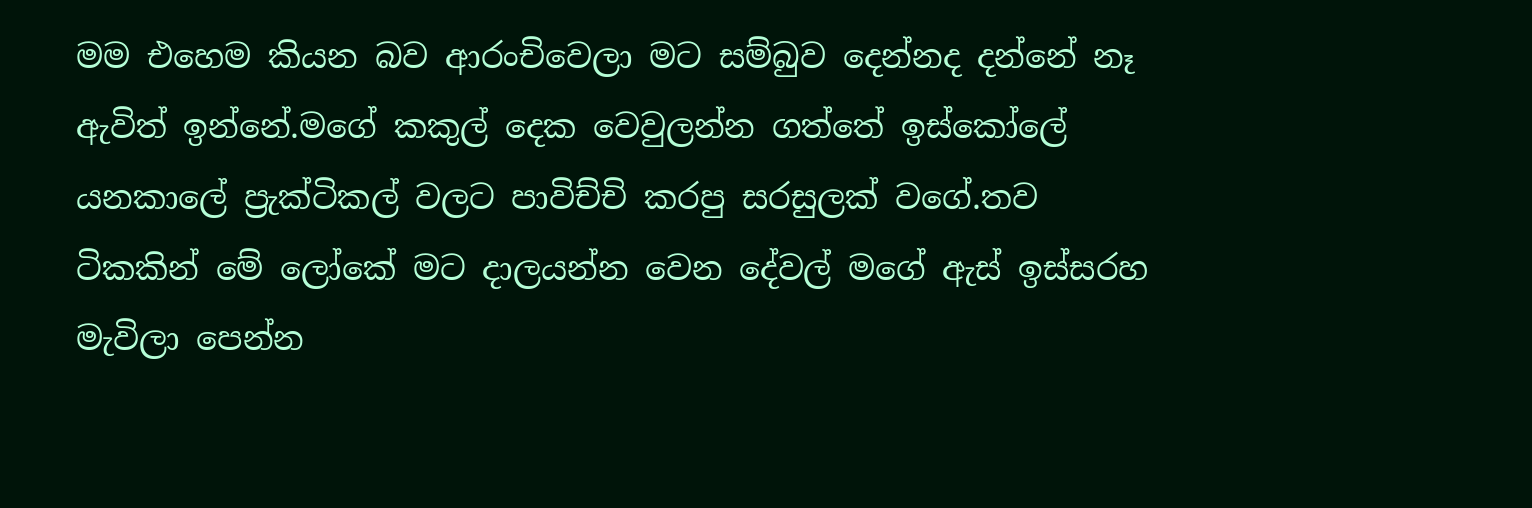මම එහෙම කියන බව ආරංචිවෙලා මට සම්බුව දෙන්නද දන්නේ නෑ ඇවිත් ඉන්නේ.මගේ කකුල් දෙක වෙවුලන්න ගත්තේ ඉස්කෝලේ යනකාලේ ප්‍රැක්ටිකල් වලට පාවිච්චි කරපු සරසුලක් වගේ.තව ටිකකින් මේ ලෝකේ මට දාලයන්න වෙන දේවල් මගේ ඇස් ඉස්සරහ මැවිලා පෙන්න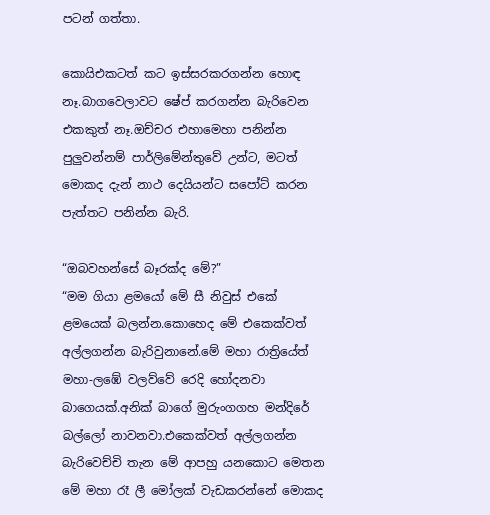පටන් ගත්තා.

කොයිඑකටත් කට ඉස්සරකරගන්න හොඳ නෑ.බාගවෙලාවට ෂේප් කරගන්න බැරිවෙන එකකුත් නෑ.ඔච්චර එහාමෙහා පනින්න පුලුවන්නම් පාර්ලිමේන්තුවේ උන්ට, මටත් මොකද දැන් නාථ දෙයියන්ට සපෝට් කරන පැත්තට පනින්න බැරි.

“ඔබවහන්සේ බෑරක්ද මේ?”
“මම ගියා ළමයෝ මේ සී නිවුස් එකේ ළමයෙක් බලන්න.කොහෙද මේ එකෙක්වත් අල්ලගන්න බැරිවුනානේ.මේ මහා රාත්‍රියේත් මහා-ලඹේ වලව්වේ රෙදි හෝදනවා බාගෙයක්.අනික් බාගේ මුරුංගගහ මන්දිරේ බල්ලෝ නාවනවා.එකෙක්වත් අල්ලගන්න බැරිවෙච්චි තැන මේ ආපහු යනකොට මෙතන මේ මහා රෑ ලී මෝලක් වැඩකරන්නේ මොකද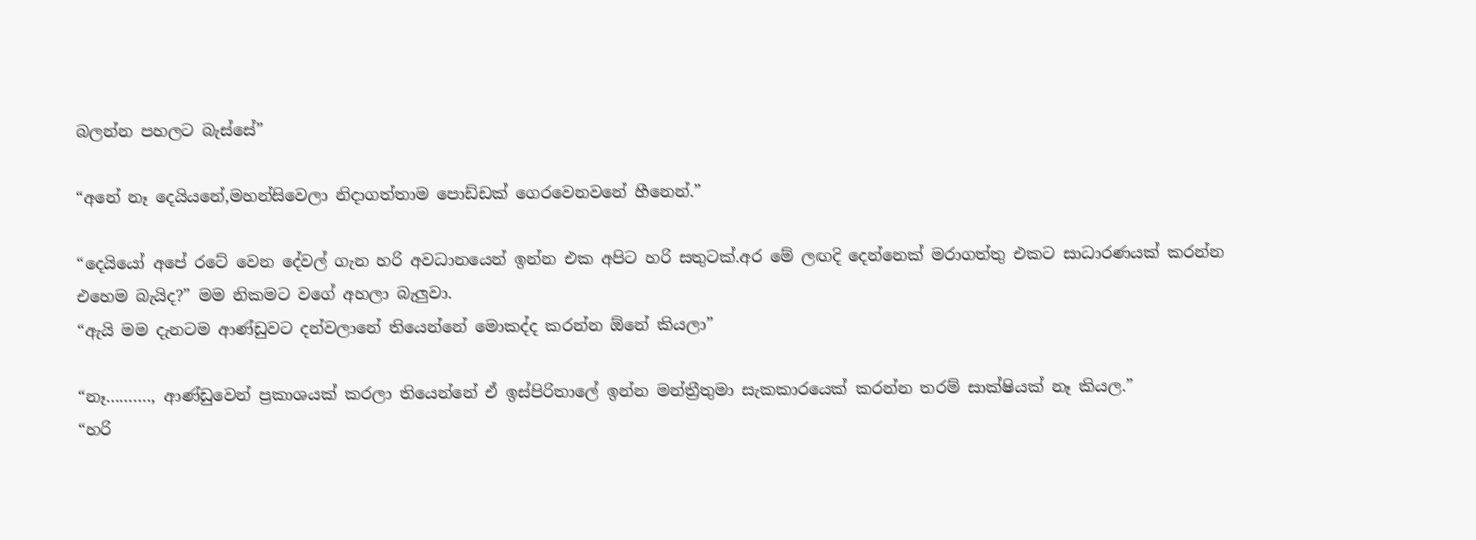බලන්න පහලට බැස්සේ”

“අනේ නෑ දෙයියනේ,මහන්සිවෙලා නිදාගත්තාම පොඩ්ඩක් ගෙරවෙනවනේ හීනෙන්.”

“දෙයියෝ අපේ රටේ වෙන දේවල් ගැන හරි අවධානයෙන් ඉන්න එක අපිට හරි සතුටක්.අර මේ ලඟදි දෙන්නෙක් මරාගත්තු එකට සාධාරණයක් කරන්න එහෙම බැයිද?” මම නිකමට වගේ අහලා බැලුවා.
“ඇයි මම දැනටම ආණ්ඩුවට දන්වලානේ තියෙන්නේ මොකද්ද කරන්න ඕනේ කියලා”

“නෑ………., ආණ්ඩුවෙන් ප්‍රකාශයක් කරලා තියෙන්නේ ඒ ඉස්පිරිතාලේ ඉන්න මන්ත්‍රීතුමා සැකකාරයෙක් කරන්න තරම් සාක්ෂියක් නෑ කියල.”
“හරි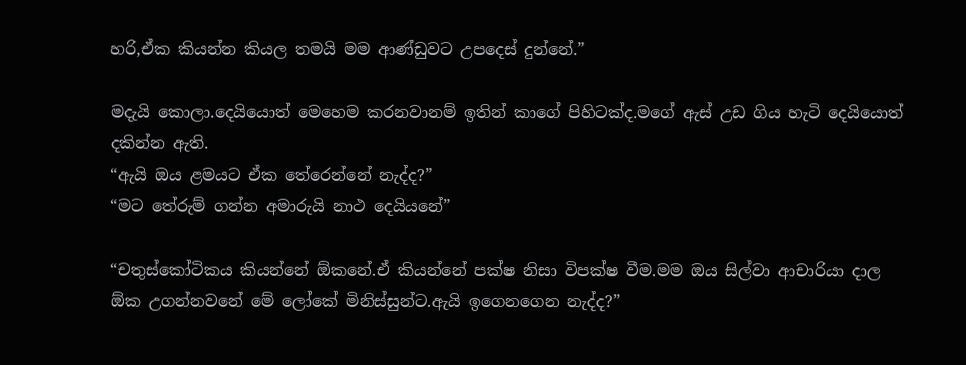හරි,ඒක කියන්න කියල තමයි මම ආණ්ඩුවට උපදෙස් දුන්නේ.”

මදැයි කොලා.දෙයියොත් මෙහෙම කරනවානම් ඉතින් කාගේ පිහිටක්ද.මගේ ඇස් උඩ ගිය හැටි දෙයියොත් දකින්න ඇති.
“ඇයි ඔය ළමයට ඒක තේරෙන්නේ නැද්ද?”
“මට තේරුම් ගන්න අමාරුයි නාථ දෙයියනේ”

“චතුස්කෝටිකය කියන්නේ ඕකනේ.ඒ කියන්නේ පක්ෂ නිසා විපක්ෂ වීම.මම ඔය සිල්වා ආචාරියා දාල ඕක උගන්නවනේ මේ ලෝකේ මිනිස්සුන්ට.ඇයි ඉගෙනගෙන නැද්ද?”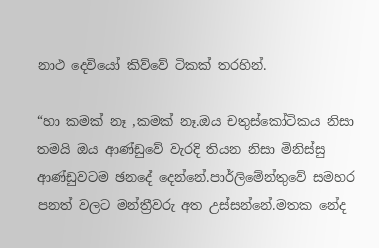නාථ දෙවියෝ කිව්වේ ටිකක් තරහින්.

“හා කමක් නෑ ,කමක් නෑ.ඔය චතුස්කෝටිකය නිසා තමයි ඔය ආණ්ඩුවේ වැරදි තියන නිසා මිනිස්සු ආණ්ඩුවටම ඡනදේ දෙන්නේ.පාර්ලිමේන්තුවේ සමහර පනත් වලට මන්ත්‍රීවරු අත උස්සන්නේ.මතක නේද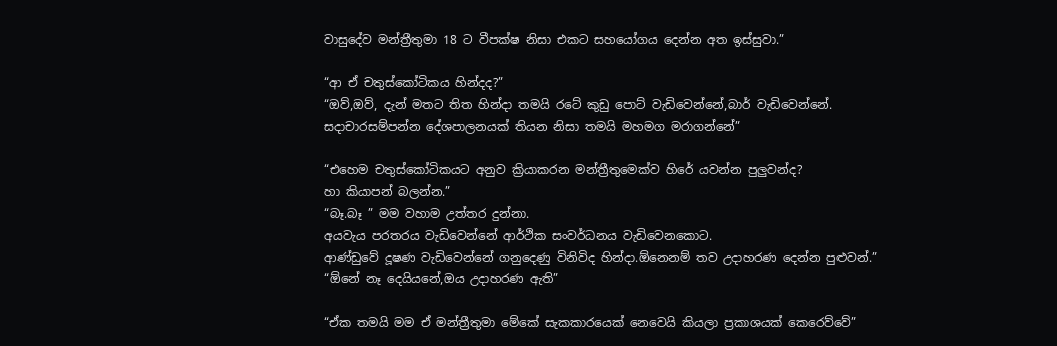වාසුදේව මන්ත්‍රීතුමා 18 ට වීපක්ෂ නිසා එකට සහයෝගය දෙන්න අත ඉස්සුවා.”

“ආ ඒ චතුස්කෝටිකය හින්දද?”
“ඔව්,ඔව්, දැන් මතට තිත හින්දා තමයි රටේ කුඩු පොට්‌ වැඩිවෙන්නේ,බාර් වැඩිවෙන්නේ.
සදාචාරසම්පන්න දේශපාලනයක් තියන නිසා තමයි මහමග මරාගන්නේ”

“එහෙම චතුස්කෝටිකයට අනුව ක්‍රියාකරන මන්ත්‍රීතුමෙක්ව හිරේ යවන්න පුලුවන්ද?
හා කියාපන් බලන්න.”
“බෑ.බෑ ” මම වහාම උත්තර දුන්නා.
අයවැය පරතරය වැඩිවෙන්නේ ආර්ථික සංවර්ධනය වැඩිවෙනකොට.
ආණ්ඩුවේ දූෂණ වැඩිවෙන්නේ ගනුදෙණු විනිවිද හින්දා.ඕනෙනම් තව උදාහරණ දෙන්න පුළුවන්.”
“ඕනේ නෑ දෙයියනේ,ඔය උදාහරණ ඇති”

“ඒක තමයි මම ඒ මන්ත්‍රීතුමා මේකේ සැකකාරයෙක් නෙවෙයි කියලා ප්‍රකාශයක් කෙරෙව්වේ”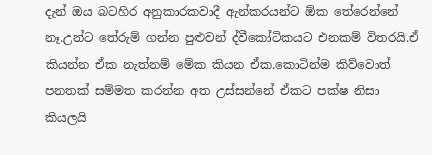දැන් ඔය බටහිර අනුකාරකවාදී ඇන්කරයන්ට ඕක තේරෙන්නේ නෑ.උන්ට තේරුම් ගන්න පුළුවන් ද්වීකෝටිකයට එනකම් විතරයි.ඒ කියන්න ඒක නැත්නම් මේක කියන ඒක.කොටින්ම කිව්වොත් පනතක් සම්මත කරන්න අත උස්සන්නේ ඒකට පක්ෂ නිසා කියලයි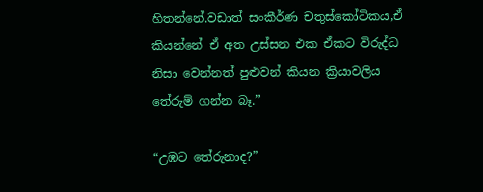හිතන්නේ.වඩාත් සංකීර්ණ චතුස්කෝටිකය,ඒ කියන්නේ ඒ අත උස්සන එක ඒකට විරුද්ධ නිසා වෙන්නත් පුළුවන් කියන ක්‍රියාවලිය තේරුම් ගන්න බෑ.”

“උඹට තේරුනාද?”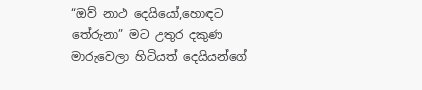“ඔව් නාථ දෙයියෝ,හොඳට තේරුනා” මට උතුර දකුණ මාරුවෙලා හිටියත් දෙයියන්ගේ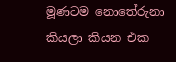මූණටම නොතේරුනා කියලා කියන එක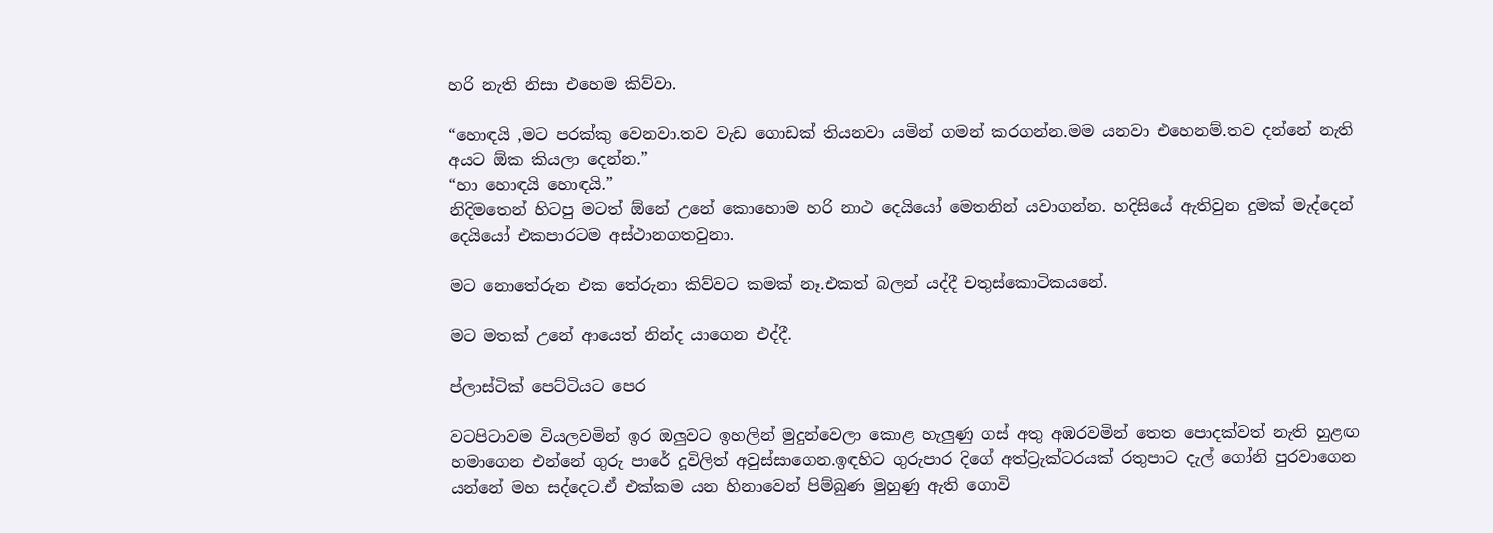හරි නැති නිසා එහෙම කිව්වා.

“හොඳයි ,මට පරක්කු වෙනවා.තව වැඩ ගොඩක් තියනවා යමින් ගමන් කරගන්න.මම යනවා එහෙනම්.තව දන්නේ නැති අයට ඕක කියලා දෙන්න.”
“හා හොඳයි හොඳයි.”
නිදිමතෙන් හිටපු මටත් ඕනේ උනේ කොහොම හරි නාථ දෙයියෝ මෙතනින් යවාගන්න. හදිසියේ ඇතිවුන දුමක් මැද්දෙන් දෙයියෝ එකපාරටම අස්ථානගතවුනා.

මට නොතේරුන එක තේරුනා කිව්වට කමක් නෑ.එකත් බලන් යද්දී චතුස්කොටිකයනේ.

මට මතක් උනේ ආයෙත් නින්ද යාගෙන එද්දී.

ප්ලාස්ටික් පෙට්ටියට පෙර

වටපිටාවම වියලවමින් ඉර ඔලුවට ඉහලින් මුදුන්වෙලා කොළ හැලුණු ගස් අතු අඹරවමින් තෙත පොදක්වත් නැති හුළඟ හමාගෙන එන්නේ ගුරු පාරේ දූවිලිත් අවුස්සාගෙන.ඉඳහිට ගුරුපාර දිගේ අත්ට්‍රැක්ටරයක් රතුපාට දැල් ගෝනි පුරවාගෙන යන්නේ මහ සද්දෙට.ඒ එක්කම යන හිනාවෙන් පිම්බුණ මුහුණු ඇති ගොවි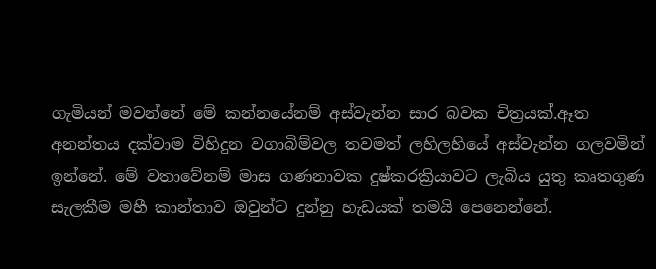ගැමියන් මවන්නේ මේ කන්නයේනම් අස්වැන්න සාර බවක චිත්‍රයක්.ඈත අනන්තය දක්වාම විහිදුන වගාබිම්වල තවමත් ලහිලහියේ අස්වැන්න ගලවමින් ඉන්නේ. මේ වතාවේනම් මාස ගණනාවක දුෂ්කරක්‍රියාවට ලැබිය යුතු කෘතගුණ සැලකීම මහී කාන්තාව ඔවුන්ට දුන්නු හැඩයක් තමයි පෙනෙන්නේ.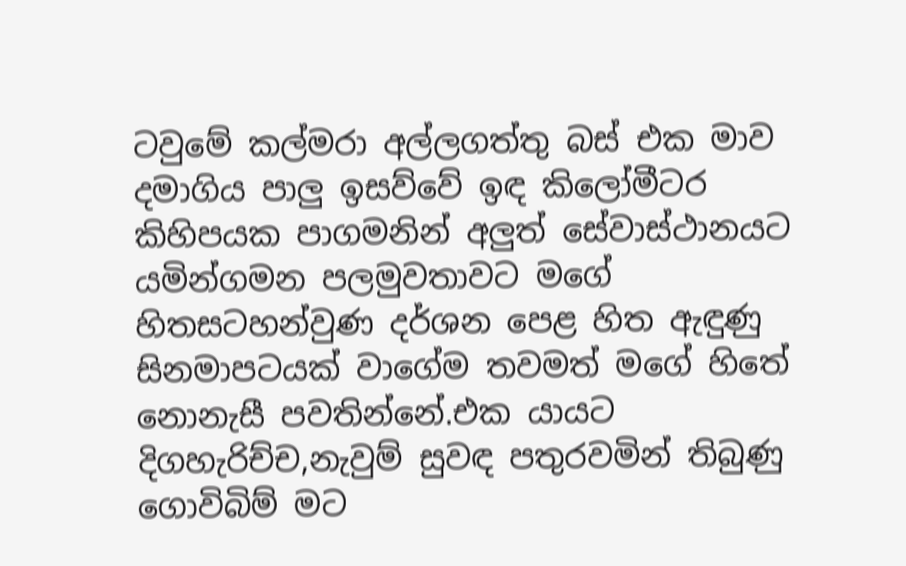ටවුමේ කල්මරා අල්ලගත්තු බස් එක මාව දමාගිය පාලු ඉසව්වේ ඉඳ කිලෝමීටර කිහිපයක පාගමනින් අලුත් සේවාස්ථානයට යමින්ගමන පලමුවතාවට මගේ හිතසටහන්වුණ දර්ශන පෙළ හිත ඇඳුණු සිනමාපටයක් වාගේම තවමත් මගේ හිතේ නොනැසී පවතින්නේ.එක යායට දිගහැරිච්ච,නැවුම් සුවඳ පතුරවමින් තිබුණු ගොවිබිම් මට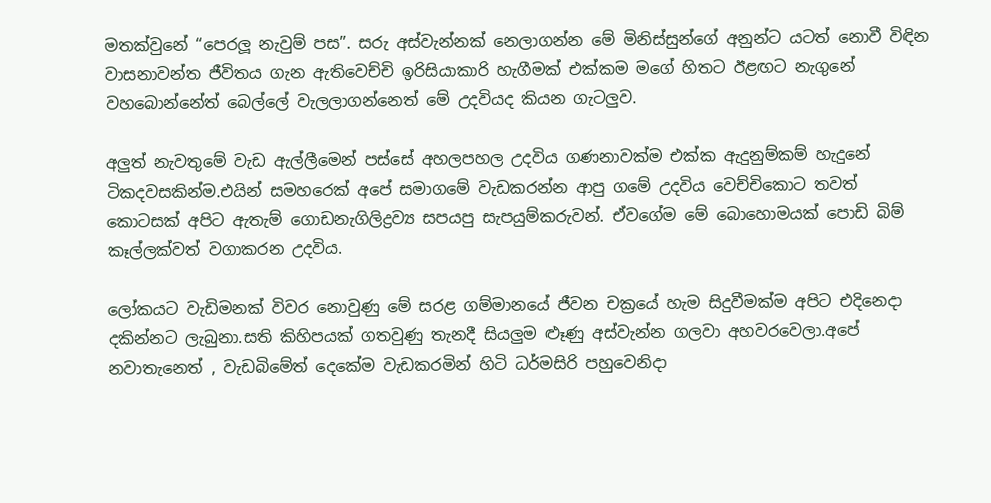මතක්වුනේ “පෙරලූ නැවුම් පස”. සරු අස්වැන්නක් නෙලාගන්න මේ මිනිස්සුන්ගේ අනුන්ට යටත් නොවී විඳින වාසනාවන්ත ජීවිතය ගැන ඇතිවෙච්චි ඉරිසියාකාරි හැගීමක් එක්කම මගේ හිතට ඊළඟට නැගුනේ වහබොන්නේත් බෙල්ලේ වැලලාගන්නෙත් මේ උදවියද කියන ගැටලුව.

අලුත් නැවතුමේ වැඩ ඇල්ලීමෙන් පස්සේ අහලපහල උදවිය ගණනාවක්ම එක්ක ඇදුනුම්කම් හැදුනේ ටිකදවසකින්ම.එයින් සමහරෙක් අපේ සමාගමේ වැඩකරන්න ආපු ගමේ උදවිය වෙච්චිකොට තවත් කොටසක් අපිට ඇතැම් ගොඩනැගිලිද්‍රව්‍ය සපයපු සැපයුම්කරුවන්. ඒවගේම මේ බොහොමයක් පොඩි බිම් කෑල්ලක්වත් වගාකරන උදවිය.

ලෝකයට වැඩිමනක් විවර නොවුණු මේ සරළ ගම්මානයේ ජීවන චක්‍රයේ හැම සිදුවීමක්ම අපිට එදිනෙදා දකින්නට ලැබුනා.සති කිහිපයක් ගතවුණු තැනදී සියලුම ළූණු අස්වැන්න ගලවා අහවරවෙලා.අපේ නවාතැනෙත් , වැඩබිමේත් දෙකේම වැඩකරමින් හිටි ධර්මසිරි පහුවෙනිදා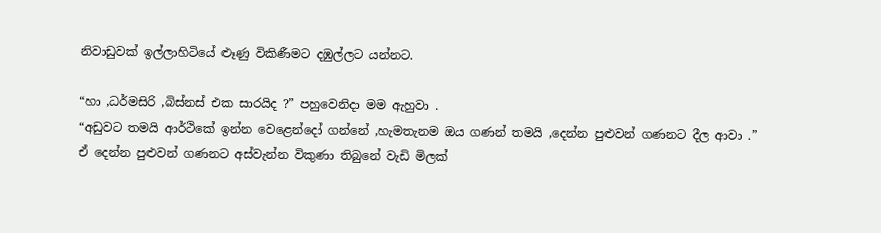නිවාඩුවක් ඉල්ලාහිටියේ ළූණු විකිණීමට දඹුල්ලට යන්නට.

“හා ,ධර්මසිරි ,බිස්නස් එක සාරයිද ?” පහුවෙනිදා මම ඇහුවා .
“අඩුවට තමයි ආර්ථිකේ ඉන්න වෙළෙන්දෝ ගන්නේ ,හැමතැනම ඔය ගණන් තමයි ,දෙන්න පුළුවන් ගණනට දීල ආවා .”
ඒ දෙන්න පුළුවන් ගණනට අස්වැන්න විකුණා තිබුනේ වැඩි මිලක්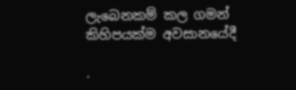ලැබෙනකම් කල ගමන් කිහිපයක්ම අවසානයේදී

.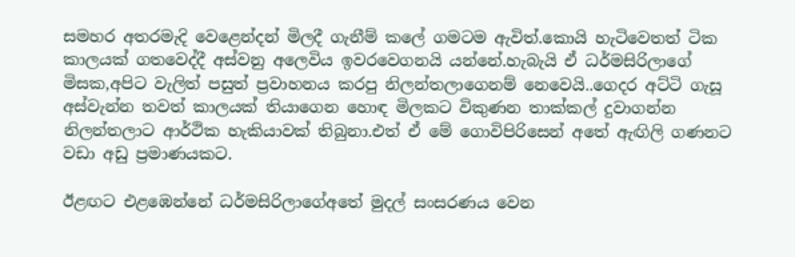සමහර අතරමැදි වෙළෙන්දන් මිලදී ගැනීම් කලේ ගමටම ඇවිත්.කොයි හැටිවෙතත් ටික කාලයක් ගතවෙද්දී අස්වනු අලෙවිය ඉවරවෙගනයි යන්නේ.හැබැයි ඒ ධර්මසිරිලාගේ මිසක,අපිට වැලිත් පසුත් ප්‍රවාහනය කරපු නිලන්තලාගෙනම් නෙවෙයි..ගෙදර අට්ටි ගැසූ අස්වැන්න තවත් කාලයක් තියාගෙන හොඳ මිලකට විකුණන තාක්කල් දුවාගන්න නිලන්තලාට ආර්ථික හැකියාවක් තිබුනා.එත් ඒ මේ ගොවිපිරිසෙන් අතේ ඇඟිලි ගණනට වඩා අඩු ප්‍රමාණයකට.

ඊළඟට එළඹෙන්නේ ධර්මසිරිලාගේඅතේ මුදල් සංසරණය වෙන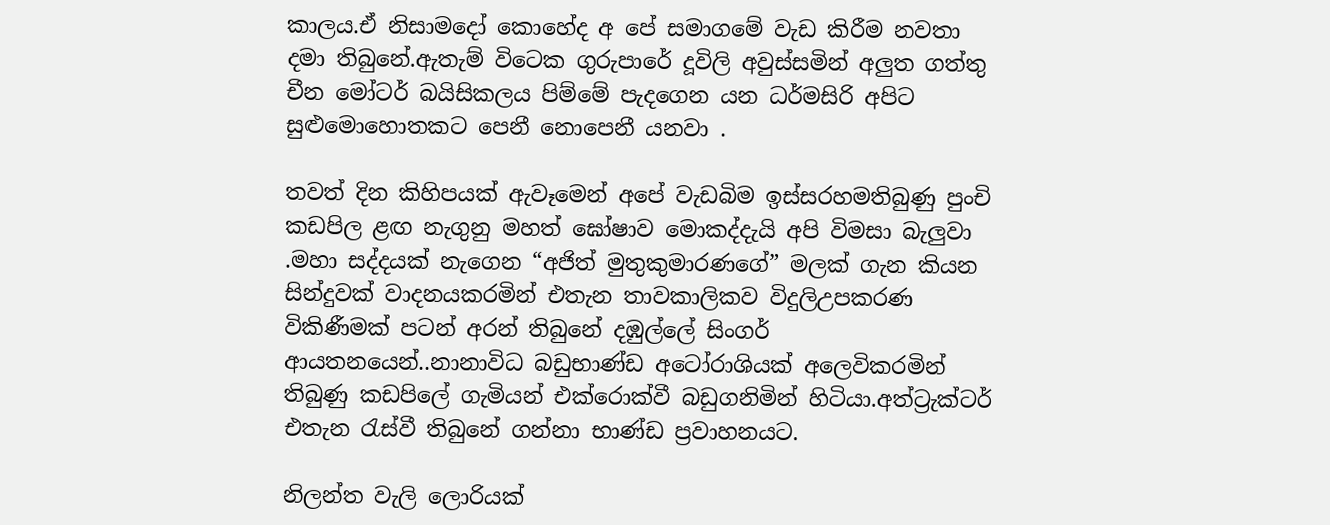කාලය.ඒ නිසාමදෝ කොහේද අ පේ සමාගමේ වැඩ කිරීම නවතා දමා තිබුනේ.ඇතැම් විටෙක ගුරුපාරේ දූවිලි අවුස්සමින් අලුත ගත්තු චීන මෝටර් බයිසිකලය පිම්මේ පැදගෙන යන ධර්මසිරි අපිට සුළුමොහොතකට පෙනී නොපෙනී යනවා .

තවත් දින කිහිපයක් ඇවෑමෙන් අපේ වැඩබිම ඉස්සරහමතිබුණු පුංචි කඩපිල ළඟ නැගුනු මහත් ඝෝෂාව මොකද්දැයි අපි විමසා බැලුවා .මහා සද්දයක් නැගෙන “අජිත් මුතුකුමාරණගේ” මලක් ගැන කියන සින්දුවක් වාදනයකරමින් එතැන තාවකාලිකව විදුලිඋපකරණ විකිණීමක් පටන් අරන් තිබුනේ දඹුල්ලේ සිංගර් ආයතනයෙන්..නානාවිධ බඩුභාණ්ඩ අටෝරාශියක් අලෙවිකරමින් තිබුණු කඩපිලේ ගැමියන් එක්රොක්වී බඩුගනිමින් හිටියා.අත්ට්‍රැක්ටර් එතැන රැස්වී තිබුනේ ගන්නා භාණ්ඩ ප්‍රවාහනයට.

නිලන්ත වැලි ලොරියක්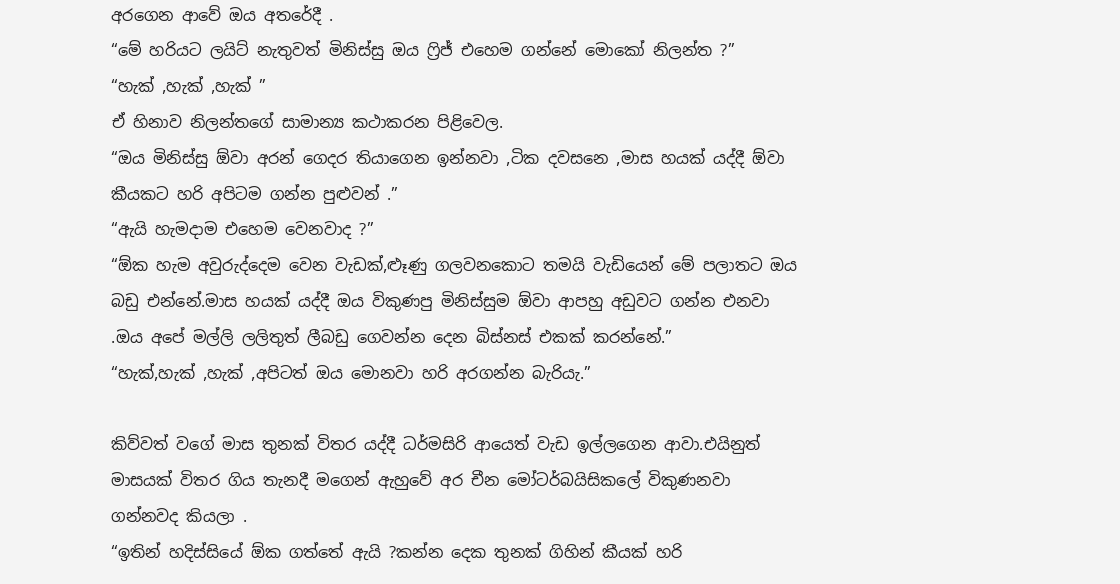අරගෙන ආවේ ඔය අතරේදී .
“මේ හරියට ලයිට් නැතුවත් මිනිස්සු ඔය ෆ්‍රිජ් එහෙම ගන්නේ මොකෝ නිලන්ත ?”
“හැක් ,හැක් ,හැක් ”
ඒ හිනාව නිලන්තගේ සාමාන්‍ය කථාකරන පිළිවෙල.
“ඔය මිනිස්සු ඕවා අරන් ගෙදර තියාගෙන ඉන්නවා ,ටික දවසනෙ ,මාස හයක් යද්දී ඕවා කීයකට හරි අපිටම ගන්න පුළුවන් .”
“ඇයි හැමදාම එහෙම වෙනවාද ?”
“ඕක හැම අවුරුද්දෙම වෙන වැඩක්,ළූණු ගලවනකොට තමයි වැඩියෙන් මේ පලාතට ඔය බඩු එන්නේ.මාස හයක් යද්දී ඔය විකුණපු මිනිස්සුම ඕවා ආපහු අඩුවට ගන්න එනවා .ඔය අපේ මල්ලි ලලිතුත් ලීබඩු ගෙවන්න දෙන බිස්නස් එකක් කරන්නේ.”
“හැක්,හැක් ,හැක් ,අපිටත් ඔය මොනවා හරි අරගන්න බැරියැ.”

කිව්වත් වගේ මාස තුනක් විතර යද්දී ධර්මසිරි ආයෙත් වැඩ ඉල්ලගෙන ආවා.එයිනුත් මාසයක් විතර ගිය තැනදී මගෙන් ඇහුවේ අර චීන මෝටර්බයිසිකලේ විකුණනවා ගන්නවද කියලා .
“ඉතින් හදිස්සියේ ඕක ගත්තේ ඇයි ?කන්න දෙක තුනක් ගිහින් කීයක් හරි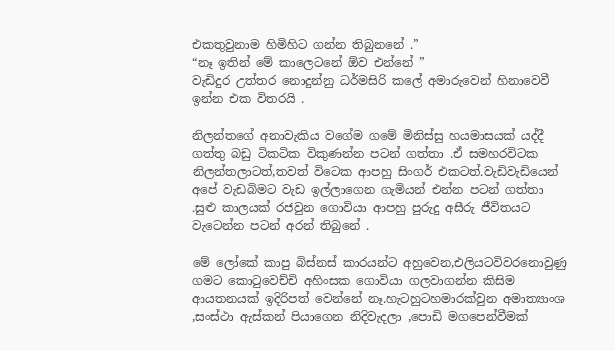එකතුවුනාම හිමිහිට ගන්න තිබුනනේ .”
“නෑ ඉතින් මේ කාලෙටනේ ඕව එන්නේ ”
වැඩිදුර උත්තර නොදුන්නු ධර්මසිරි කලේ අමාරුවෙන් හිනාවෙවී ඉන්න එක විතරයි .

නිලන්තගේ අනාවැකිය වගේම ගමේ මිනිස්සු හයමාසයක් යද්දී ගත්තු බඩු ටිකටික විකුණන්න පටන් ගත්තා .ඒ සමහරවිටක නිලන්තලාටත්,තවත් විටෙක ආපහු සිංගර් එකටත්.වැඩිවැඩියෙන් අපේ වැඩබිමට වැඩ ඉල්ලාගෙන ගැමියන් එන්න පටන් ගත්තා .සුළු කාලයක් රජවුන ගොවියා ආපහු පුරුදු අසීරු ජීවිතයට වැටෙන්න පටන් අරන් තිබුනේ .

මේ ලෝකේ කාපු බිස්නස් කාරයන්ට අහුවෙන,එලියටවිවරනොවුණු ගමට කොටුවෙච්චි අහිංසක ගොවියා ගලවාගන්න කිසිම ආයතනයක් ඉදිරිපත් වෙන්නේ නෑ.හැටහුටහමාරක්වුන අමාත්‍යාංශ ,සංස්ථා ඇස්කන් පියාගෙන නිදිවැදලා ,පොඩි මගපෙන්වීමක්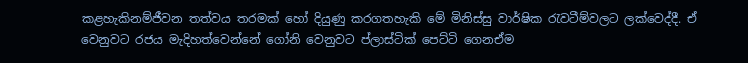කළහැකිනම්ජීවන තත්වය තරමක් හෝ දියුණු කරගතහැකි මේ මිනිස්සු වාර්ෂික රැවටීම්වලට ලක්වෙද්දී. ඒ වෙනුවට රජය මැදිහත්වෙන්නේ ගෝනි වෙනුවට ප්ලාස්ටික් පෙට්ටි ගෙනඒම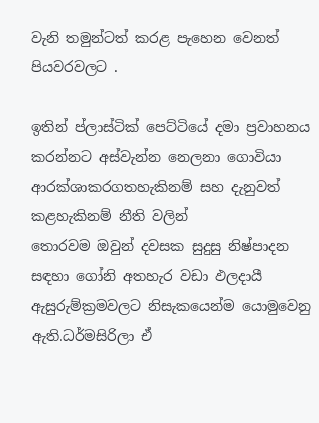වැනි තමුන්ටත් කරළ පැහෙන වෙනත් පියවරවලට .

ඉතින් ප්ලාස්ටික් පෙට්ටියේ දමා ප්‍රවාහනය කරන්නට අස්වැන්න නෙලනා ගොවියා ආරක්ශාකරගතහැකිනම් සහ දැනුවත් කළහැකිනම් නීති වලින්
තොරවම ඔවුන් දවසක සුදුසු නිෂ්පාදන සඳහා ගෝනි අතහැර වඩා ඵලදායී ඇසුරුම්ක්‍රමවලට නිසැකයෙන්ම යොමුවෙනු ඇති.ධර්මසිරිලා ඒ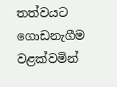තත්වයට ගොඩනැගීම වළක්වමින්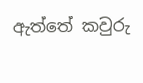ඇත්තේ කවුරු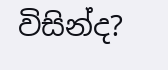විසින්ද?